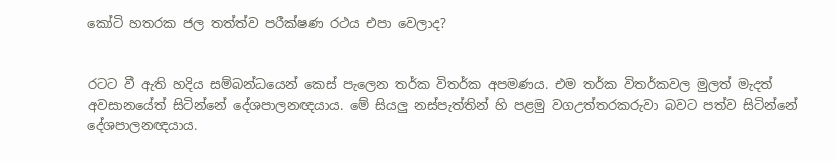කෝටි හතරක ජල තත්ත්ව පරීක්ෂණ රථය එපා වෙලාද?


රටට වී ඇති හදිය සම්බන්ධයෙන් කෙස් පැලෙන තර්ක විතර්ක අපමණය. එම තර්ක විතර්කවල මුලත් මැදත් අවසානයේත් සිටින්නේ දේශපාලනඥයාය. මේ සියලු නස්පැත්තින් හි පළමු වගඋත්තරකරුවා බවට පත්ව සිටින්නේ දේශපාලනඥයාය.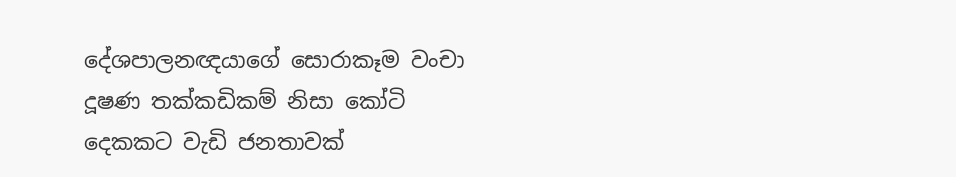දේශපාලනඥයාගේ සොරාකෑම වංචා දූෂණ තක්කඩිකම් නිසා කෝටි දෙකකට වැඩි ජනතාවක්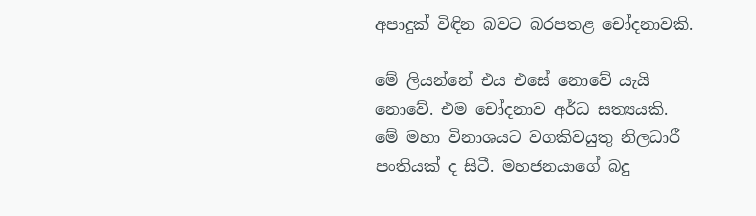අපාදුක් විඳින බවට බරපතළ චෝදනාවකි.

මේ ලියන්නේ එය එසේ නොවේ යැයි නොවේ. එම චෝදනාව අර්ධ සත්‍යයකි. මේ මහා විනාශයට වගකිවයුතු නිලධාරී පංතියක් ද සිටී. මහජනයාගේ බදු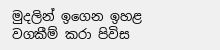මුදලින් ඉගෙන ඉහළ වගකීම් කරා පිවිස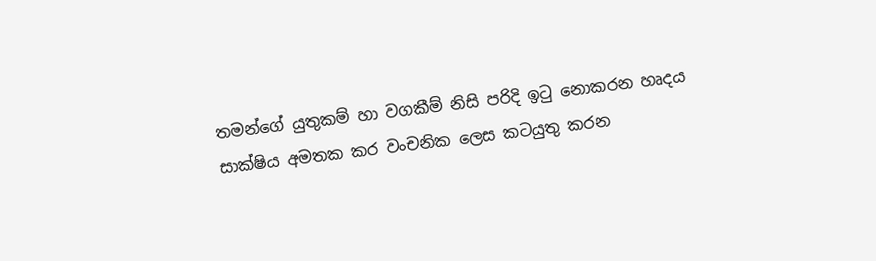තමන්ගේ යුතුකම් හා වගකීම් නිසි පරිදි ඉටු නොකරන හෘදය සාක්ෂිය අමතක කර වංචනික ලෙස කටයුතු කරන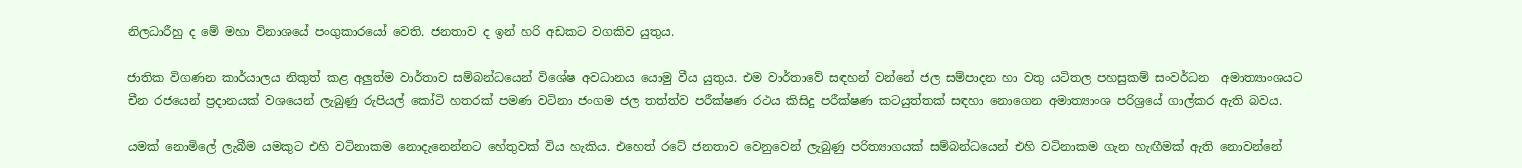නිලධාරීහු ද මේ මහා විනාශයේ පංගුකාරයෝ වෙති. ජනතාව ද ඉන් හරි අඩකට වගකිව යුතුය.

ජාතික විගණන කාර්යාලය නිකුත් කළ අලුත්ම වාර්තාව සම්බන්ධයෙන් විශේෂ අවධානය යොමු වීය යුතුය. එම වාර්තාවේ සඳහන් වන්නේ ජල සම්පාදන හා වතු යටිතල පහසුකම් සංවර්ධන  අමාත්‍යාංශයට චීන රජයෙන් ප්‍රදානයක් වශයෙන් ලැබුණු රුපියල් කෝටි හතරක් පමණ වටිනා ජංගම ජල තත්ත්ව පරීක්ෂණ රථය කිසිදු පරීක්ෂණ කටයුත්තක් සඳහා නොගෙන අමාත්‍යාංශ පරිශ්‍රයේ ගාල්කර ඇති බවය.

යමක් නොමිලේ ලැබීම යමකුට එහි වටිනාකම නොදැනෙන්නට හේතුවක් විය හැකිය. එහෙත් රටේ ජනතාව වෙනුවෙන් ලැබුණු පරිත්‍යාගයක් සම්බන්ධයෙන් එහි වටිනාකම ගැන හැඟීමක් ඇති නොවන්නේ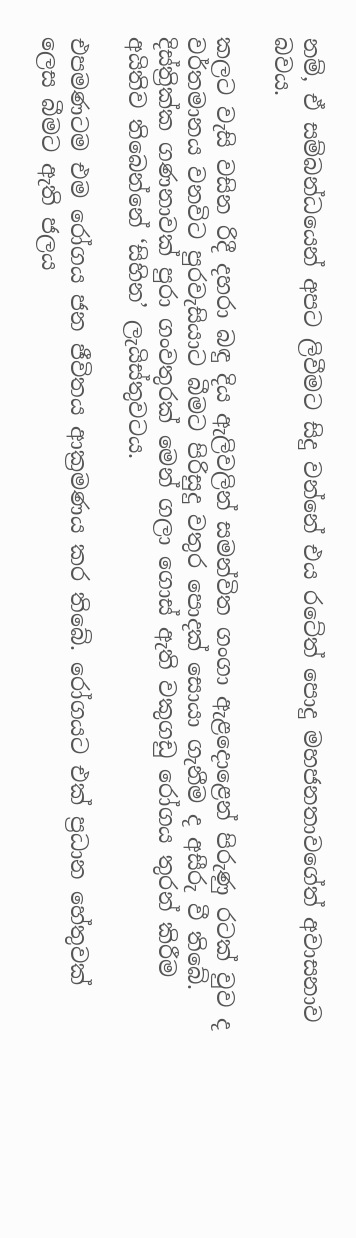නම්, ඒ සම්බන්ධයෙන් අපට ලිවීමට සිදු වන්නේ එය රටේත් පොදු මහජනතාවගේත් අවාසනාව බවය.

කලට වැසි වසින රිදී දහරා බඳු දිය ඇලිවලින් සමන්විත ගංගා ඇළදොළෙන් පිරුණු රටක් වුව ද වර්තමානය වනවිට පුරවැසියාට බීමට පිරිසුදු වතුර පොදක් සොයා ගැනීම ද අසීරු වී තිබේ. දිස්ත්‍රික්ක ගණනාවක් පුරා ගංවතුරක් මෙන් ගලා ගොස් ඇති වකුගඩු රෝගය තුරන් කිරීම අයිතිව තිබෙන්නේ ‘සිහින’ ලැයිස්තුවටය.

එපමණටම එම රෝගය ජන ජීවිතය ආක්‍රමණය කර තිබේ. රෝගයට එක් ප්‍රධාන හේතුවක් ලෙස බීමට ඇති ජලය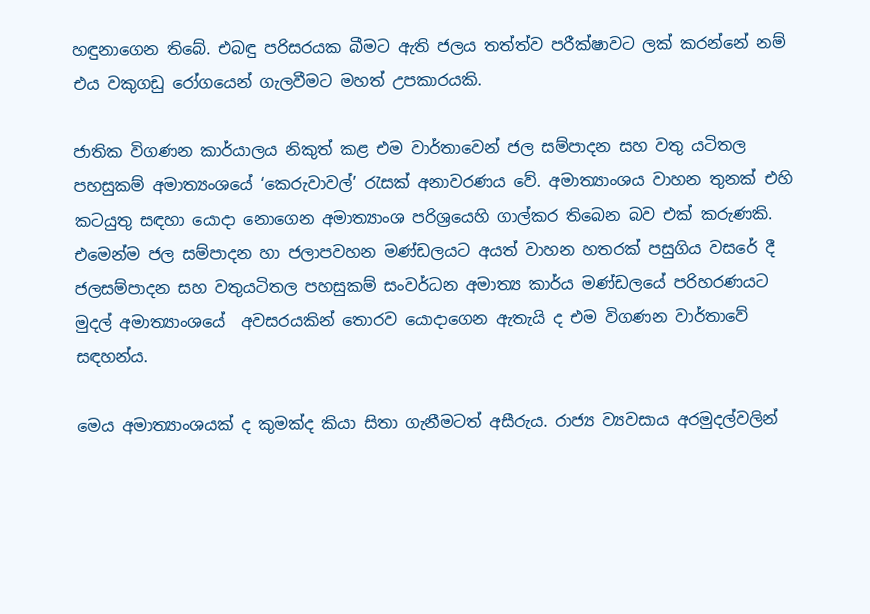හඳුනාගෙන තිබේ. එබඳු පරිසරයක බීමට ඇති ජලය තත්ත්ව පරීක්ෂාවට ලක් කරන්නේ නම් එය වකුගඩු රෝගයෙන් ගැලවීමට මහත් උපකාරයකි.

ජාතික විගණන කාර්යාලය නිකුත් කළ එම වාර්තාවෙන් ජල සම්පාදන සහ වතු යටිතල පහසුකම් අමාත්‍යංශයේ ‘කෙරුවාවල්’ රැසක් අනාවරණය වේ. අමාත්‍යාංශය වාහන තුනක් එහි කටයුතු සඳහා යොදා නොගෙන අමාත්‍යාංශ පරිශ්‍රයෙහි ගාල්කර තිබෙන බව එක් කරුණකි. එමෙන්ම ජල සම්පාදන හා ජලාපවහන මණ්ඩලයට අයත් වාහන හතරක් පසුගිය වසරේ දී ජලසම්පාදන සහ වතුයටිතල පහසුකම් සංවර්ධන අමාත්‍ය කාර්ය මණ්ඩලයේ පරිහරණයට මුදල් අමාත්‍යාංශයේ  අවසරයකින් තොරව යොදාගෙන ඇතැයි ද එම විගණන වාර්තාවේ සඳහන්ය.

මෙය අමාත්‍යාංශයක් ද කුමක්ද කියා සිතා ගැනීමටත් අසීරුය. රාජ්‍ය ව්‍යවසාය අරමුදල්වලින්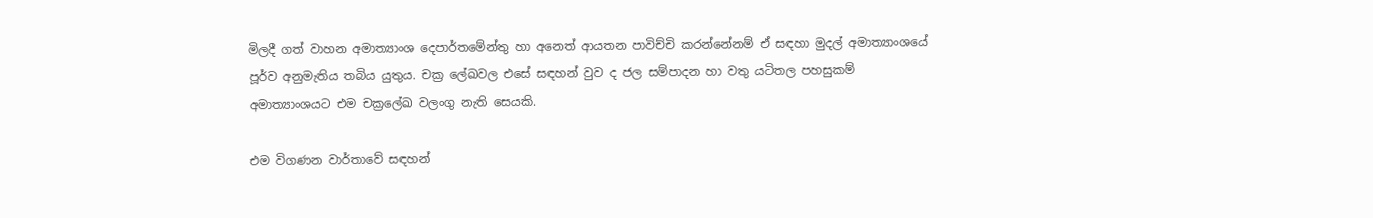මිලදී ගත් වාහන අමාත්‍යාංශ දෙපාර්තමේන්තු හා අනෙත් ආයතන පාවිච්චි කරන්නේනම් ඒ සඳහා මුදල් අමාත්‍යාංශයේ පූර්ව අනුමැතිය තබිය යුතුය. චක්‍ර ලේඛවල එසේ සඳහන් වුව ද ජල සම්පාදන හා වතු යටිතල පහසුකම් අමාත්‍යාංශයට එම චක්‍රලේඛ වලංගු නැති සෙයකි.

එම විගණන වාර්තාවේ සඳහන්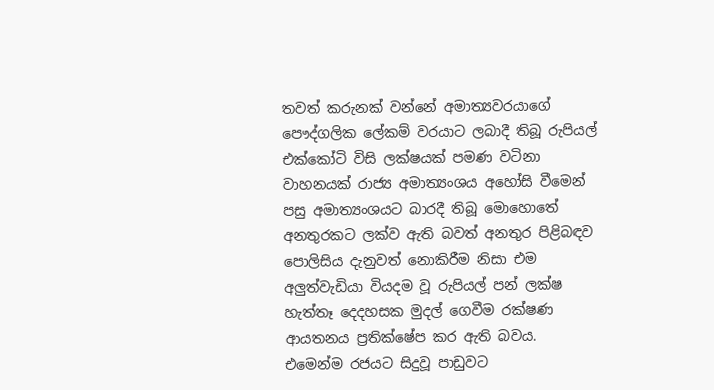තවත් කරුනක් වන්නේ අමාත්‍යවරයාගේ පෞද්ගලික ලේකම් වරයාට ලබාදී තිබූ රුපියල් එක්කෝටි විසි ලක්ෂයක් පමණ වටිනා වාහනයක් රාජ්‍ය අමාත්‍යංශය අහෝසි වීමෙන් පසු අමාත්‍යංශයට බාරදී තිබූ මොහොතේ අනතුරකට ලක්ව ඇති බවත් අනතුර පිළිබඳව පොලිසිය දැනුවත් නොකිරීම නිසා එම අලුත්වැඩියා වියදම වූ රුපියල් පන් ලක්ෂ හැත්තෑ දෙදහසක මුදල් ගෙවීම රක්ෂණ ආයතනය ප්‍රතික්ෂේප කර ඇති බවය. එමෙන්ම රජයට සිදුවූ පාඩුවට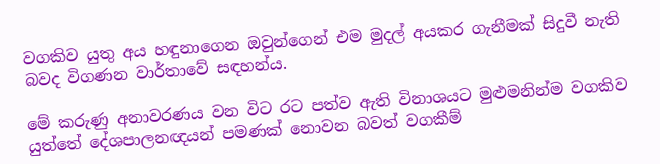වගකිව යුතු අය හඳුනාගෙන ඔවුන්ගෙන් එම මුදල් අයකර ගැනීමක් සිදුවී නැති බවද විගණන වාර්තාවේ සඳහන්ය.

මේ කරුණු අනාවරණය වන විට රට පත්ව ඇති විනාශයට මුළුමනින්ම වගකිව යුත්තේ දේශපාලනඥයන් පමණක් නොවන බවත් වගකීම්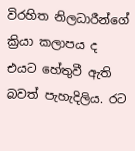විරහිත නිලධාරීන්ගේ ක්‍රියා කලාපය ද එයට හේතුවී ඇති බවත් පැහැදිලිය. රට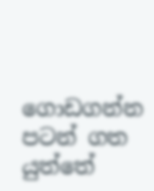ගොඩගන්න පටන් ගත යුත්තේ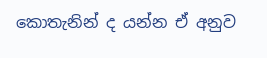කොතැනින් ද යන්න ඒ අනුව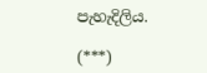පැහැදිලිය.

(***)